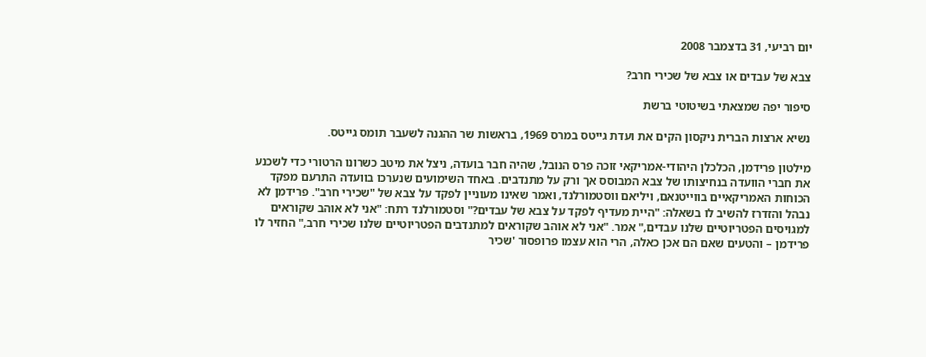יום רביעי, 31 בדצמבר 2008

צבא של עבדים או צבא של שכירי חרב?

סיפור יפה שמצאתי בשיטוטי ברשת

נשיא ארצות הברית ניקסון הקים את ועדת גייטס במרס 1969, בראשות שר ההגנה לשעבר תומס גייטס.

מילטון פרידמן, הכלכלן היהודי-אמריקאי זוכה פרס הנובל, שהיה חבר בועדה, ניצל את מיטב כשרונו הרטורי כדי לשכנע את חברי הוועדה בנחיצותו של צבא המבוסס אך ורק על מתנדבים. באחד השימועים שנערכו בוועדה התרעם מפקד הכוחות האמריקאיים בווייטנאם, ויליאם ווסטמורלנד, ואמר שאינו מעוניין לפקד על צבא של "שכירי חרב". פרידמן לא נבהל והזדרז להשיב לו בשאלה: "היית מעדיף לפקד על צבא של עבדים?" וסטמורלנד רתח: "אני לא אוהב שקוראים למגויסים הפטריוטיים שלנו עבדים," אמר. "אני לא אוהב שקוראים למתנדבים הפטריוטיים שלנו שכירי חרב," החזיר לו פרידמן – והטעים שאם הם אכן כאלה, הרי הוא עצמו פרופסור 'שכיר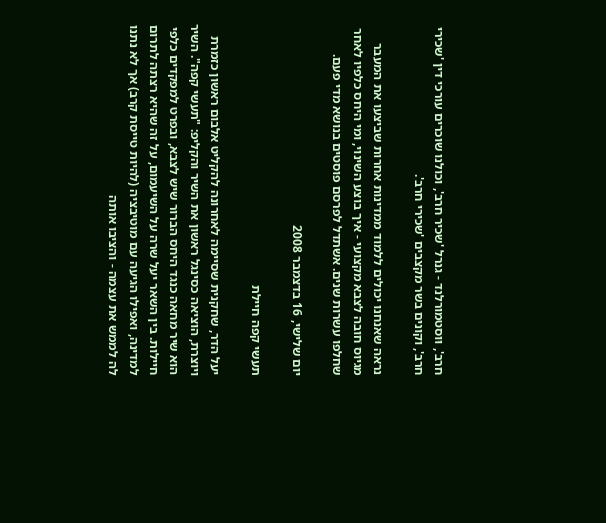חרב', וּוסטמורלנד - גנרל 'שכיר חרב', וכולנו שוכרים עורכי דין 'שכירי חרב', וקונים בשר מקצבים 'שכירי חרב'.

נראה שאנחנו יכולים ללמוד ממדינות אחרות שביצעו את המעבר מגיוס חובה לצבא מקצועי - איך בוצע השינוי, ומי היחס כלפיו לאחר שחלפו עשרות שנים. אשתדל לפרסם פוסטים בנושא מדי פעם.

יום שלישי, 16 בדצמבר 2008

תעשי קפה חיילת

יעל הדר, שחקנית שסיימה לאחרונה להקליט אלבום ראשון כזמרת ויוצרת, הוציאה כסינגל ראשון את השיר והקליפ: "תעשי קפה". השיר הוא שיר מחאה כנגד היחס הברור שיש לצבא, ובפרט למפקדים כלפי חיילות. בין השאר יעל שרה על השיעמום, על זה שהיא רצתה לתרום למדינה, ואפילו הגיעה עם מוטיבציה (להיות טייסת קרב) אך לא נתנו לה לממש את עצמה - והציבו אותה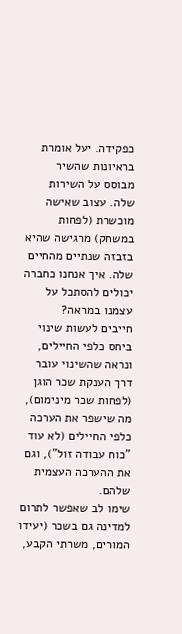כפקידה. יעל אומרת בראיונות שהשיר מבוסס על השירות שלה. עצוב שאישה מוכשרת (לפחות במשחק) מרגישה שהיא בזבזה שנתיים מהחיים שלה. איך אנחנו כחברה יכולים להסתכל על עצמנו במראה?
חייבים לעשות שינוי ביחס כלפי החיילים, ונראה שהשינוי עובר דרך הענקת שכר הוגן (לפחות שכר מינימום), מה שישפר את הערכה כלפי החיילים (לא עוד "כוח עבודה זול"), וגם את ההערכה העצמית שלהם.
שימו לב שאפשר לתרום למדינה גם בשכר (יעידו המורים, משרתי הקבע,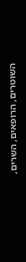השוטרים, הרופאים, השרים,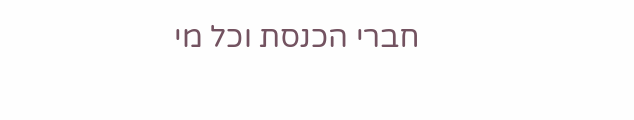חברי הכנסת וכל מי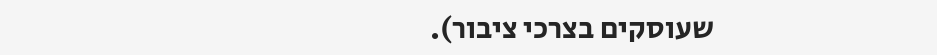שעוסקים בצרכי ציבור).